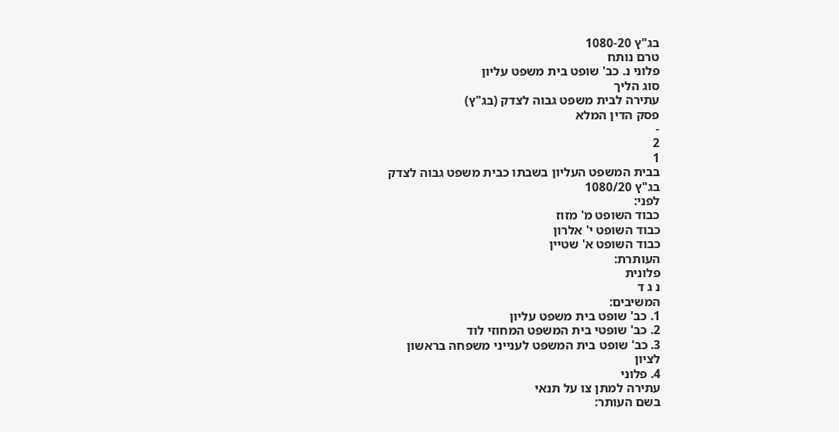בג"ץ 1080-20
טרם נותח
פלוני נ. כב' שופט בית משפט עליון
סוג הליך
עתירה לבית משפט גבוה לצדק (בג"ץ)
פסק הדין המלא
-
2
1
בבית המשפט העליון בשבתו כבית משפט גבוה לצדק
בג"ץ 1080/20
לפני:
כבוד השופט מ' מזוז
כבוד השופט י' אלרון
כבוד השופט א' שטיין
העותרת:
פלונית
נ ג ד
המשיבים:
1. כב' שופט בית משפט עליון
2. כב' שופטי בית המשפט המחוזי לוד
3. כב' שופט בית המשפט לענייני משפחה בראשון
לציון
4. פלוני
עתירה למתן צו על תנאי
בשם העותר: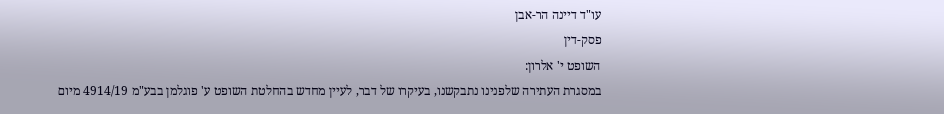עו"ד דיינה הר-אבן
פסק-דין
השופט י' אלרון:
במסגרת העתירה שלפנינו נתבקשנו, בעיקרו של דבר, לעיין מחדש בהחלטת השופט ע' פוגלמן בבע"מ 4914/19 מיום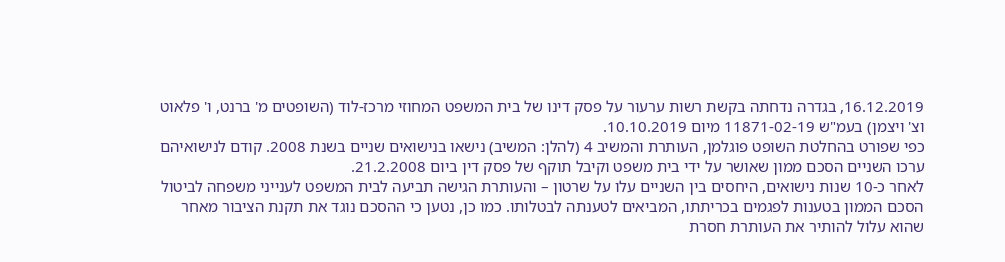16.12.2019, בגדרה נדחתה בקשת רשות ערעור על פסק דינו של בית המשפט המחוזי מרכז-לוד (השופטים מ' ברנט, ו' פלאוט וצ' ויצמן) בעמ"ש 11871-02-19 מיום 10.10.2019.
כפי שפורט בהחלטת השופט פוגלמן, העותרת והמשיב 4 (להלן: המשיב) נישאו בנישואים שניים בשנת 2008. קודם לנישואיהם ערכו השניים הסכם ממון שאושר על ידי בית משפט וקיבל תוקף של פסק דין ביום 21.2.2008.
לאחר כ-10 שנות נישואים, היחסים בין השניים עלו על שרטון – והעותרת הגישה תביעה לבית המשפט לענייני משפחה לביטול הסכם הממון בטענות לפגמים בכריתתו, המביאים לטענתה לבטלותו. כמו כן, נטען כי ההסכם נוגד את תקנת הציבור מאחר שהוא עלול להותיר את העותרת חסרת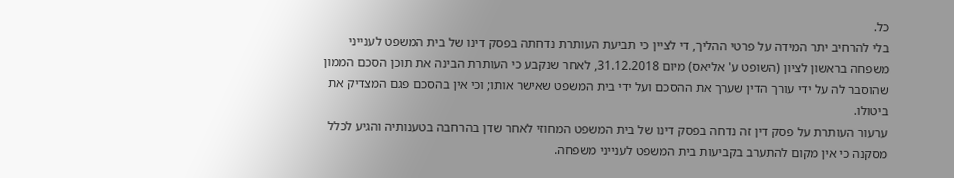כל.
בלי להרחיב יתר המידה על פרטי ההליך, די לציין כי תביעת העותרת נדחתה בפסק דינו של בית המשפט לענייני משפחה בראשון לציון (השופט ע' אליאס) מיום 31.12.2018, לאחר שנקבע כי העותרת הבינה את תוכן הסכם הממון שהוסבר לה על ידי עורך הדין שערך את ההסכם ועל ידי בית המשפט שאישר אותו; וכי אין בהסכם פגם המצדיק את ביטולו.
ערעור העותרת על פסק דין זה נדחה בפסק דינו של בית המשפט המחוזי לאחר שדן בהרחבה בטענותיה והגיע לכלל מסקנה כי אין מקום להתערב בקביעות בית המשפט לענייני משפחה.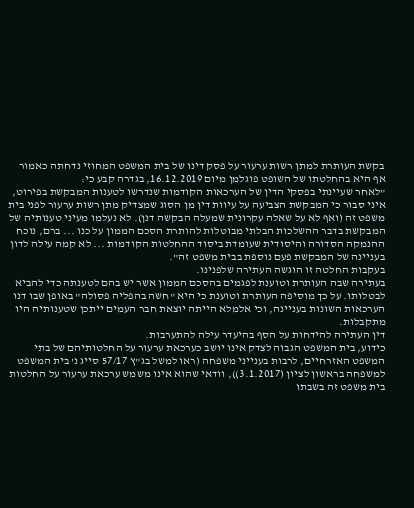בקשת העותרת למתן רשות ערעור על פסק דינו של בית המשפט המחוזי נדחתה כאמור אף היא בהחלטתו של השופט פוגלמן מיום 16.12.2019, בגדרה קבע כי:
"לאחר שעיינתי בפסקי הדין של הערכאות הקודמות שנדרשו לטענות המבקשת בפירוט, איני סבור כי המבקשת הצביעה על עיוות דין מן הסוג שמצדיק מתן רשות ערעור לפני בית משפט זה (ואף לא על שאלה עקרונית שמעלה הבקשה דנן). לא נעלמו מעיני טענותיה של המבקשת בדבר ההשלכות הבלתי מבוטלות להותרת הסכם הממון על כנו ... ברם, נוכח ההנמקה הסדורה והיסודית שעומדת ביסוד ההחלטות הקודמות ... לא קמה עילה לדון בעניינה של המבקשת פעם נוספת בבית משפט זה".
בעקבות החלטה זו הוגשה העתירה שלפנינו.
בעתירה שבה העותרת וטוענת לפגמים בהסכם הממון אשר יש בהם לטענתה כדי להביא לבטלותו. על כך מוסיפה העותרת וטוענת כי היא "חשה בהפליה פסולה" באופן שבו דנו הערכאות השונות בעניינה, וכי אלמלא הייתה יוצאת חבר העמים ייתכן שטענותיה היו מתקבלות.
דין העתירה להידחות על הסף בהיעדר עילה להתערבות.
כידוע, בית המשפט הגבוה לצדק אינו יושב כערכאת ערעור על החלטותיהם של בתי המשפט האזרחיים, לרבות בענייני משפחה (ראו למשל בג"ץ 57/17 סייג נ' בית המשפט למשפחה בראשון לציון (3.1.2017)), וודאי שהוא אינו משמש ערכאת ערעור על החלטות בית משפט זה בשבתו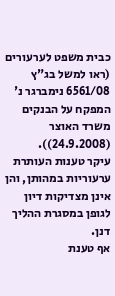כבית משפט לערעורים (ראו למשל בג"ץ 6561/08 נימברגר נ' המפקח על הבנקים משרד האוצר (24.9.2008)).
עיקר טענות העותרת ערעוריות במהותן, והן אינן מצדיקות דיון לגופן במסגרת ההליך דנן.
אף טענת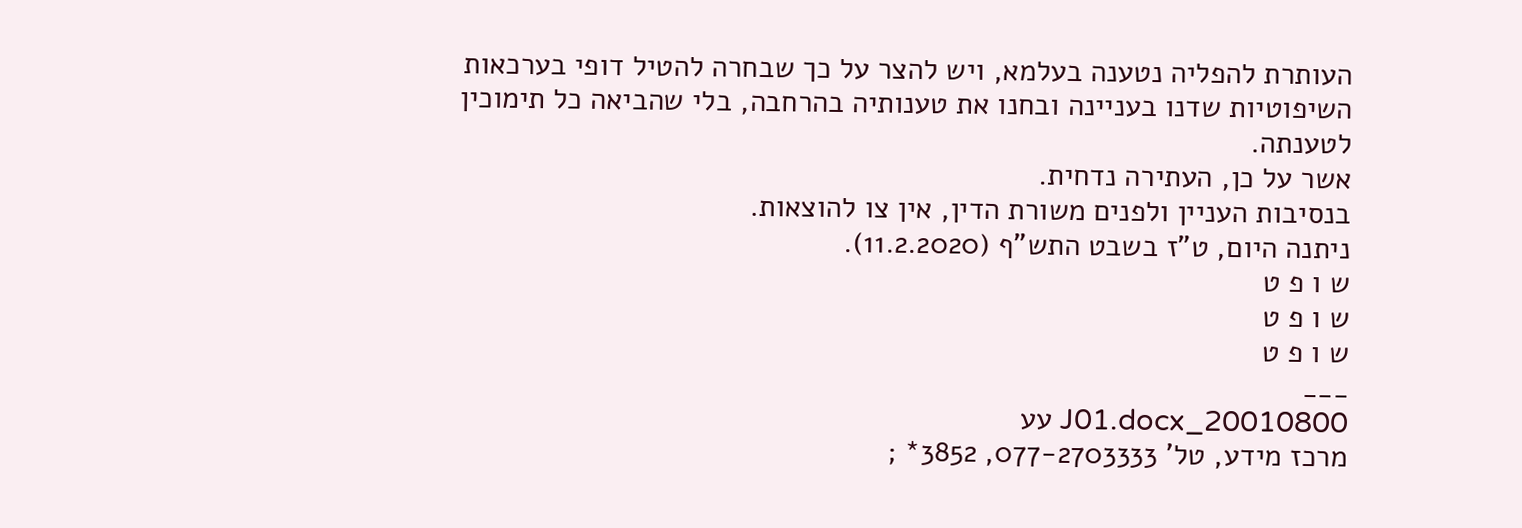העותרת להפליה נטענה בעלמא, ויש להצר על כך שבחרה להטיל דופי בערכאות השיפוטיות שדנו בעניינה ובחנו את טענותיה בהרחבה, בלי שהביאה כל תימוכין לטענתה.
אשר על כן, העתירה נדחית.
בנסיבות העניין ולפנים משורת הדין, אין צו להוצאות.
ניתנה היום, ט"ז בשבט התש"ף (11.2.2020).
ש ו פ ט
ש ו פ ט
ש ו פ ט
___
20010800_J01.docx עע
מרכז מידע, טל' 077-2703333, 3852* ;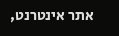אתר אינטרנט,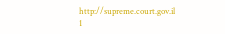http://supreme.court.gov.il
1